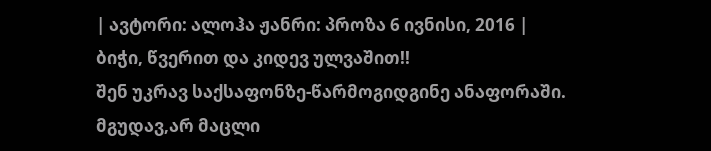| ავტორი: ალოჰა ჟანრი: პროზა 6 ივნისი, 2016 |
ბიჭი, წვერით და კიდევ ულვაშით!!
შენ უკრავ საქსაფონზე-წარმოგიდგინე ანაფორაში. მგუდავ,არ მაცლი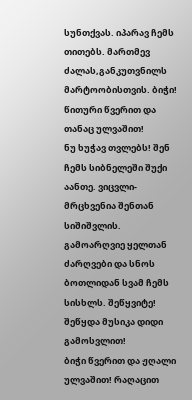სუნთქვას. იპარავ ჩემს თითებს. მართმევ ძალას,განკუთვნილს მარტოობისთვის. ბიჭი! წითური წვერით და თანაც ულვაშით!
ნუ ხუჭავ თვლებს! შენ ჩემს სიბნელეში შუქი აანთე. ვიცვლი-მრცხვენია შენთან სიშიშვლის. გამოარღვიე ყელთან ძარღვები და სნოს ბოთლიდან სვამ ჩემს სისხლს. შეწყვიტე!
შეწყდა მუსიკა დიდი გამოსვლით!
ბიჭი წვერით და ჟღალი ულვაშით! რაღაცით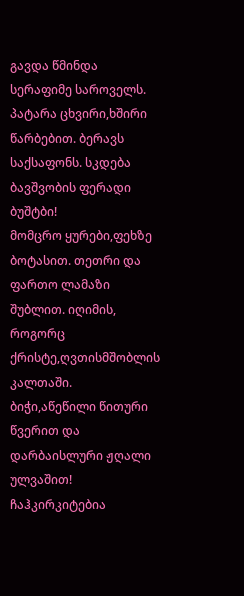გავდა წმინდა სერაფიმე საროველს. პატარა ცხვირი,ხშირი წარბებით. ბერავს საქსაფონს. სკდება ბავშვობის ფერადი ბუშტბი!
მომცრო ყურები,ფეხზე ბოტასით. თეთრი და ფართო ლამაზი შუბლით. იღიმის, როგორც ქრისტე,ღვთისმშობლის კალთაში.
ბიჭი,აწეწილი წითური წვერით და დარბაისლური ჟღალი ულვაშით! ჩაჰკირკიტებია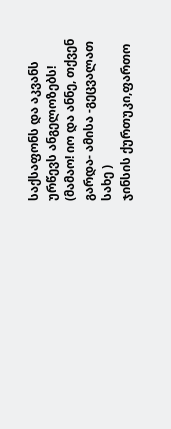საქსაფონს და აკვანს ურწევს ანგელოზებს!
(მამაო! იო და ანნე, თქვენ გარდა- ამისა -გეცვალათ სახე )
ჯინსის ქურთუკი,ფართო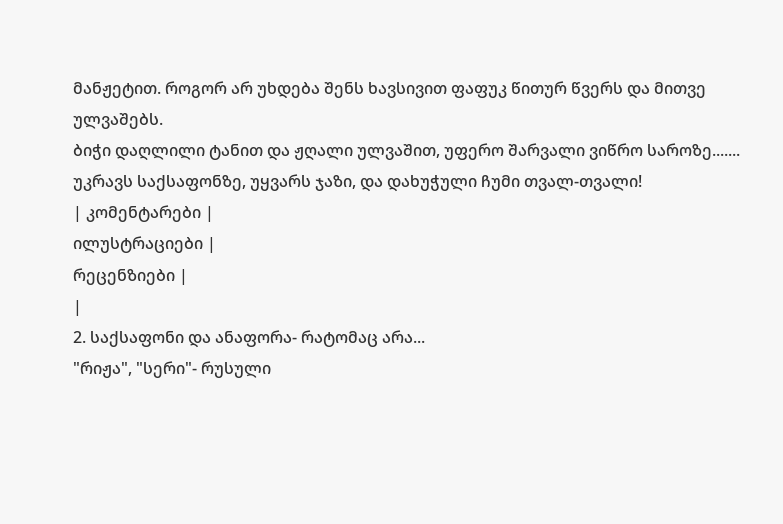მანჟეტით. როგორ არ უხდება შენს ხავსივით ფაფუკ წითურ წვერს და მითვე ულვაშებს.
ბიჭი დაღლილი ტანით და ჟღალი ულვაშით, უფერო შარვალი ვიწრო საროზე....... უკრავს საქსაფონზე, უყვარს ჯაზი, და დახუჭული ჩუმი თვალ-თვალი!
| კომენტარები |
ილუსტრაციები |
რეცენზიები |
|
2. საქსაფონი და ანაფორა- რატომაც არა...
"რიჟა", "სერი"- რუსული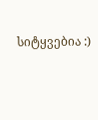სიტყვებია :)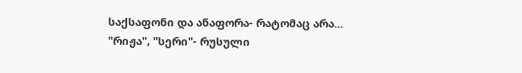საქსაფონი და ანაფორა- რატომაც არა...
"რიჟა", "სერი"- რუსული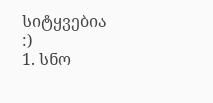სიტყვებია :)
1. სნო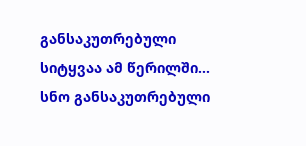განსაკუთრებული სიტყვაა ამ წერილში... სნო განსაკუთრებული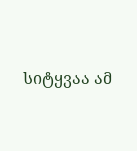სიტყვაა ამ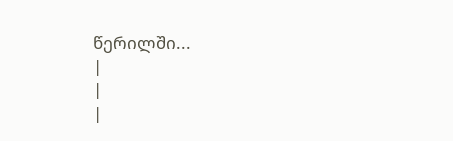წერილში...
|
|
|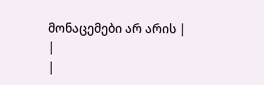მონაცემები არ არის |
|
|